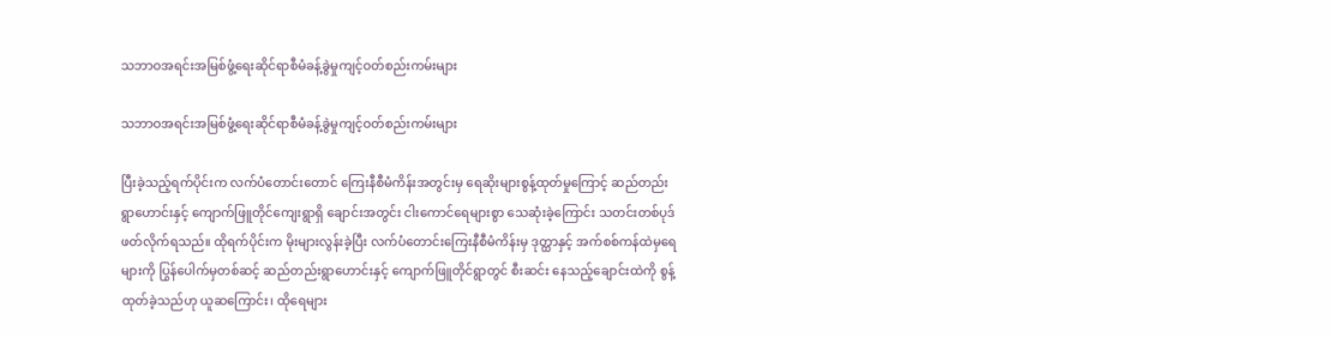သဘာဝအရင်းအမြစ်ဖွံ့ရေးဆိုင်ရာစီမံခန့်ခွဲမှုကျင့်ဝတ်စည်းကမ်းများ

သဘာဝအရင်းအမြစ်ဖွံ့ရေးဆိုင်ရာစီမံခန့်ခွဲမှုကျင့်ဝတ်စည်းကမ်းများ

ပြီးခဲ့သည့်ရက်ပိုင်းက လက်ပံတောင်းတောင် ကြေးနီစီမံကိန်းအတွင်းမှ ရေဆိုးများစွန့်ထုတ်မှုကြောင့် ဆည်တည်းရွာဟောင်းနှင့် ကျောက်ဖြူတိုင်ကျေးရွာရှိ ချောင်းအတွင်း ငါးကောင်ရေများစွာ သေဆုံးခဲ့ကြောင်း သတင်းတစ်ပုဒ် ဖတ်လိုက်ရသည်။ ထိုရက်ပိုင်းက မိုးများလွန်းခဲ့ပြီး လက်ပံတောင်းကြေးနီစီမံကိန်းမှ ဒုတ္ထာနှင့် အက်စစ်ကန်ထဲမှရေများကို ပြွန်ပေါက်မှတစ်ဆင့် ဆည်တည်းရွာဟောင်းနှင့် ကျောက်ဖြူတိုင်ရွာတွင် စီးဆင်း နေသည့်ချောင်းထဲကို စွန့်ထုတ်ခဲ့သည်ဟု ယူဆကြောင်း၊ ထိုရေများ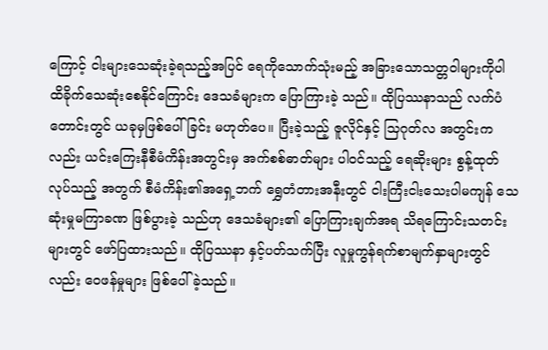ကြောင့် ငါးများသေဆုံးခဲ့ရသည့်အပြင် ရေကိုသောက်သုံးမည့် အခြားသောသတ္တဝါများကိုပါ ထိခိုက်သေဆုံးစေနိုင်ကြောင်း ဒေသခံများက ပြောကြားခဲ့ သည်။ ထိုပြဿနာသည် လက်ပံတောင်းတွင် ယခုမှဖြစ်ပေါ်ခြင်း မဟုတ်ပေ။ ပြီးခဲ့သည့် ဇူလိုင်နှင့် သြဂုတ်လ အတွင်းကလည်း ယင်းကြေးနီစီမံကိန်းအတွင်းမှ အက်စစ်ဓာတ်များ ပါဝင်သည့် ရေဆိုးများ စွန့်ထုတ်လုပ်သည့် အတွက် စီမံကိန်း၏အရှေ့ဘက် ရွှေတံတားအနီးတွင် ငါးကြီးငါးသေးပါမကျန် သေဆုံးမှုမကြာခဏ ဖြစ်ပွားခဲ့ သည်ဟု ဒေသခံများ၏ ပြောကြားချက်အရ သိရကြောင်းသတင်းများတွင် ဖော်ပြထားသည်။ ထိုပြဿနာ နှင့်ပတ်သက်ပြီး လူမှုကွန်ရက်စာမျက်နှာများတွင်လည်း ဝေဖန်မှုများ ဖြစ်ပေါ်ခဲ့သည်။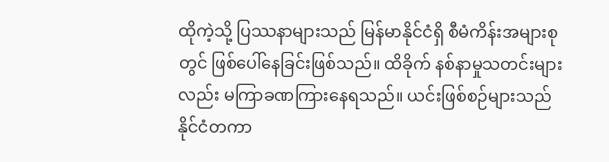ထိုကဲ့သို့ ပြဿနာများသည် မြန်မာနိုင်ငံရှိ စီမံကိန်းအများစုတွင် ဖြစ်ပေါ်နေခြင်းဖြစ်သည်။ ထိခိုက် နစ်နာမှုသတင်းများလည်း မကြာခဏကြားနေရသည်။ ယင်းဖြစ်စဉ်များသည် နိုင်ငံတကာ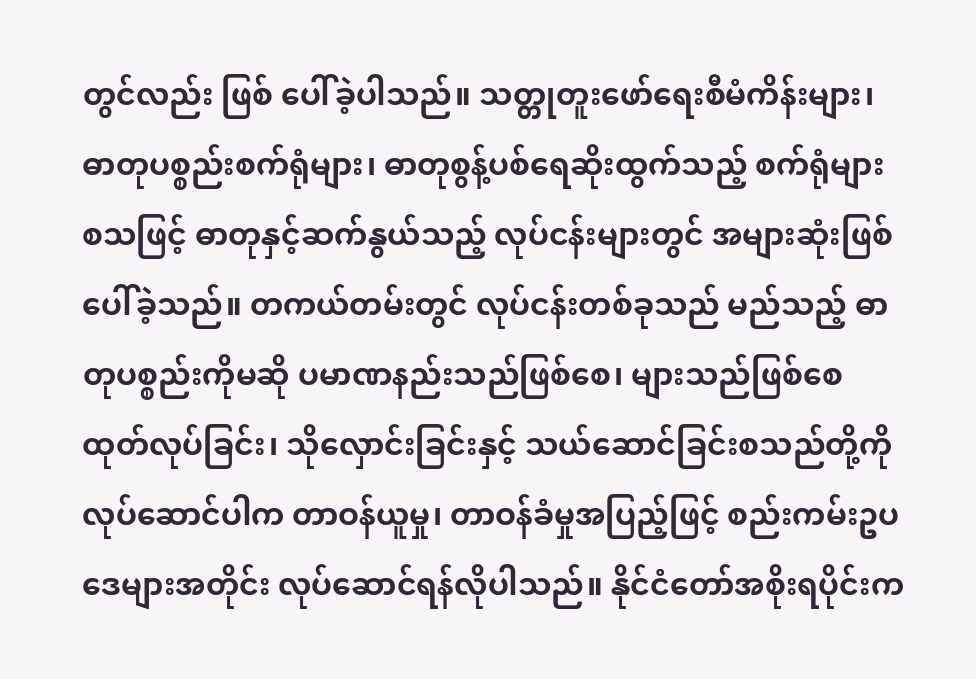တွင်လည်း ဖြစ် ပေါ်ခဲ့ပါသည်။ သတ္တုတူးဖော်ရေးစီမံကိန်းများ၊ ဓာတုပစ္စည်းစက်ရုံများ၊ ဓာတုစွန့်ပစ်ရေဆိုးထွက်သည့် စက်ရုံများ စသဖြင့် ဓာတုနှင့်ဆက်နွယ်သည့် လုပ်ငန်းများတွင် အများဆုံးဖြစ်ပေါ်ခဲ့သည်။ တကယ်တမ်းတွင် လုပ်ငန်းတစ်ခုသည် မည်သည့် ဓာတုပစ္စည်းကိုမဆို ပမာဏနည်းသည်ဖြစ်စေ၊ များသည်ဖြစ်စေထုတ်လုပ်ခြင်း၊ သိုလှောင်းခြင်းနှင့် သယ်ဆောင်ခြင်းစသည်တို့ကိုလုပ်ဆောင်ပါက တာဝန်ယူမှု၊ တာဝန်ခံမှုအပြည့်ဖြင့် စည်းကမ်းဥပဒေများအတိုင်း လုပ်ဆောင်ရန်လိုပါသည်။ နိုင်ငံတော်အစိုးရပိုင်းက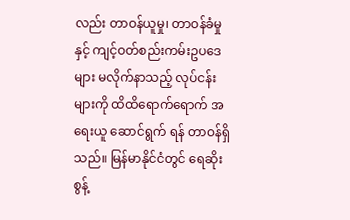လည်း တာဝန်ယူမှု၊ တာဝန်ခံမှု နှင့် ကျင့်ဝတ်စည်းကမ်းဥပဒေများ မလိုက်နာသည့် လုပ်ငန်းများကို ထိထိရောက်ရောက် အရေးယူ ဆောင်ရွက် ရန် တာဝန်ရှိသည်။ မြန်မာနိုင်ငံတွင် ရေဆိုးစွန့်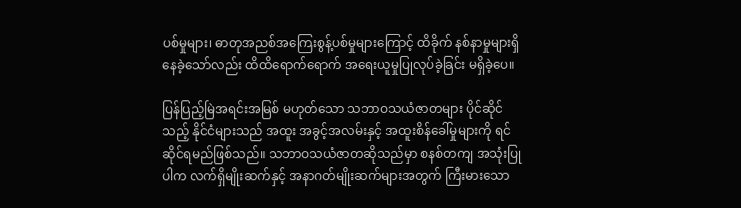ပစ်မှုများ၊ ဓာတုအညစ်အကြေးစွန့်ပစ်မှုများကြောင့် ထိခိုက် နစ်နာမှုများရှိနေခဲ့သော်လည်း ထိထိရောက်ရောက် အရေးယူမှုပြုလုပ်ခဲ့ခြင်း မရှိခဲ့ပေ။

ပြန်ပြည့်မြဲအရင်းအမြစ် မဟုတ်သော သဘာဝသယံဇာတများ ပိုင်ဆိုင်သည့် နိုင်ငံများသည် အထူး အခွင့်အလမ်းနှင့် အထူးစိန်ခေါ်မှုများကို ရင်ဆိုင်ရမည်ဖြစ်သည်။ သဘာဝသယံဇာတဆိုသည်မှာ စနစ်တကျ အသုံးပြုပါက လက်ရှိမျိုးဆက်နှင့် အနာဂတ်မျိုးဆက်များအတွက် ကြီးမားသော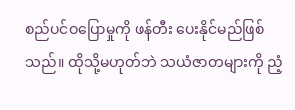စည်ပင်ဝပြောမှုကို ဖန်တီး ပေးနိုင်မည်ဖြစ်သည်။ ထိုသို့မဟုတ်ဘဲ သယံဇာတများကို ညံ့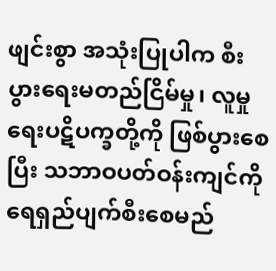ဖျင်းစွာ အသုံးပြုပါက စီးပွားရေးမတည်ငြိမ်မှု၊ လူမှုရေးပဋိပက္ခတို့ကို ဖြစ်ပွားစေပြီး သဘာဝပတ်ဝန်းကျင်ကို ရေရှည်ပျက်စီးစေမည်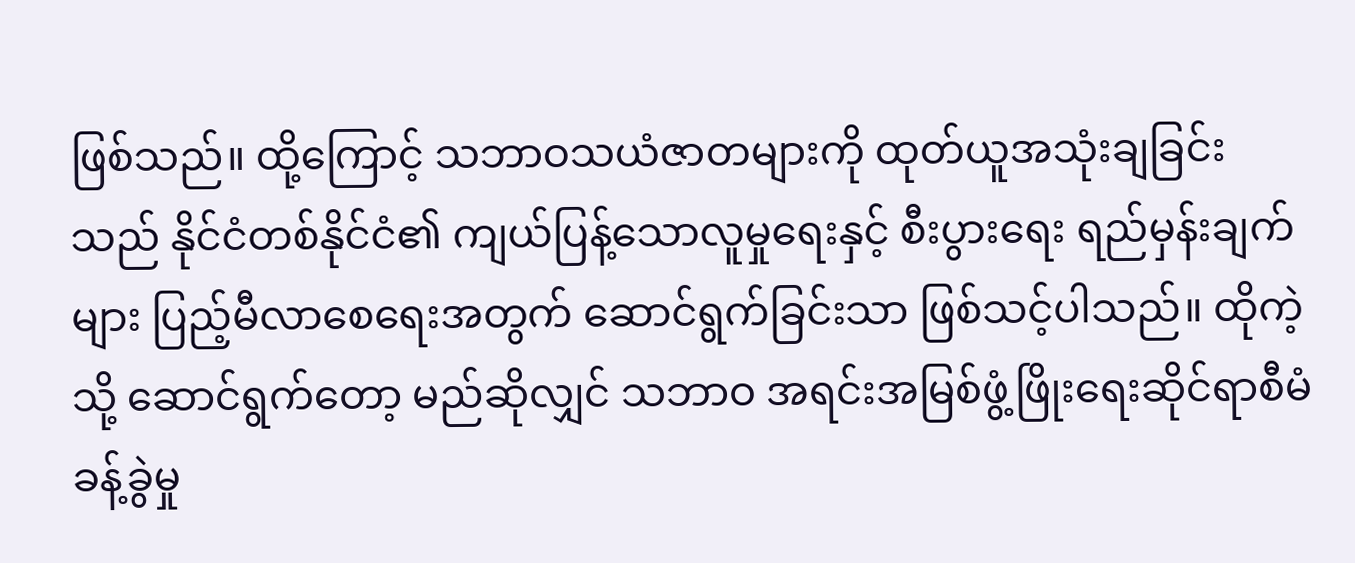ဖြစ်သည်။ ထို့ကြောင့် သဘာဝသယံဇာတများကို ထုတ်ယူအသုံးချခြင်းသည် နိုင်ငံတစ်နိုင်ငံ၏ ကျယ်ပြန့်သောလူမှုရေးနှင့် စီးပွားရေး ရည်မှန်းချက်များ ပြည့်မီလာစေရေးအတွက် ဆောင်ရွက်ခြင်းသာ ဖြစ်သင့်ပါသည်။ ထိုကဲ့သို့ ဆောင်ရွက်တော့ မည်ဆိုလျှင် သဘာဝ အရင်းအမြစ်ဖွံ့ဖြိုးရေးဆိုင်ရာစီမံခန့်ခွဲမှု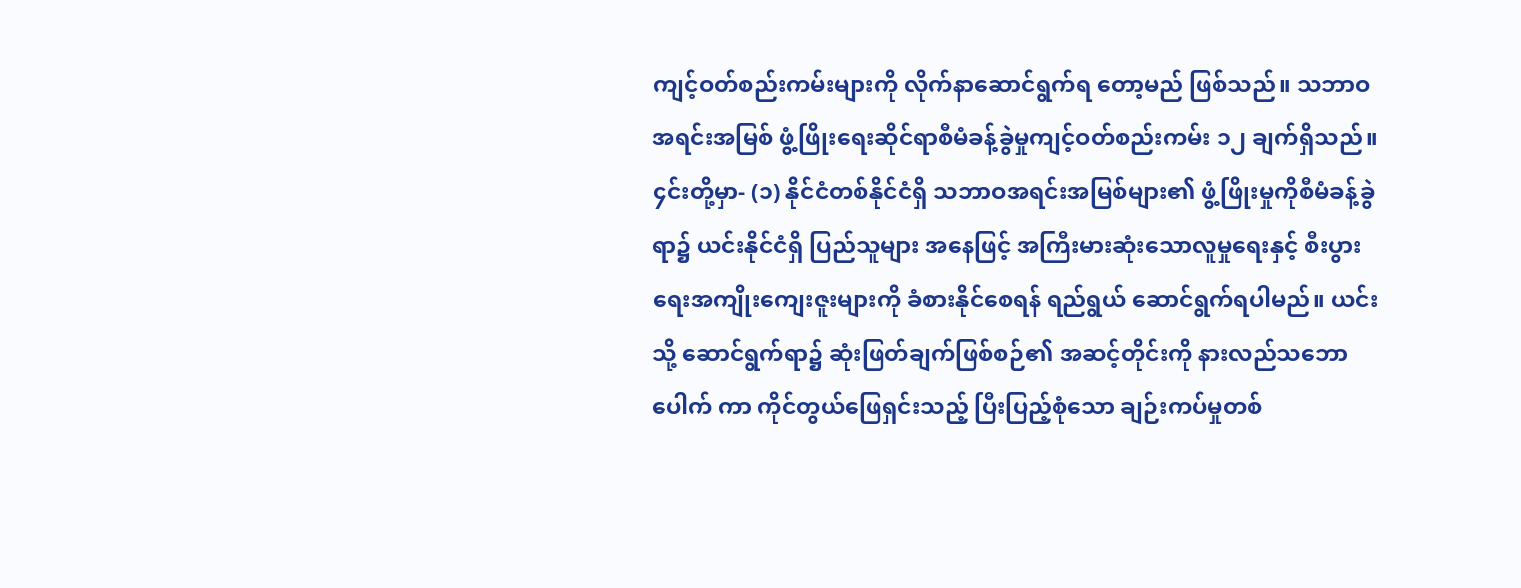ကျင့်ဝတ်စည်းကမ်းများကို လိုက်နာဆောင်ရွက်ရ တော့မည် ဖြစ်သည်။ သဘာဝအရင်းအမြစ် ဖွံ့ဖြိုးရေးဆိုင်ရာစီမံခန့်ခွဲမှုကျင့်ဝတ်စည်းကမ်း ၁၂ ချက်ရှိသည်။ ၄င်းတို့မှာ- (၁) နိုင်ငံတစ်နိုင်ငံရှိ သဘာဝအရင်းအမြစ်များ၏ ဖွံ့ဖြိုးမှုကိုစီမံခန့်ခွဲရာ၌ ယင်းနိုင်ငံရှိ ပြည်သူများ အနေဖြင့် အကြီးမားဆုံးသောလူမှုရေးနှင့် စီးပွားရေးအကျိုးကျေးဇူးများကို ခံစားနိုင်စေရန် ရည်ရွယ် ဆောင်ရွက်ရပါမည်။ ယင်းသို့ ဆောင်ရွက်ရာ၌ ဆုံးဖြတ်ချက်ဖြစ်စဉ်၏ အဆင့်တိုင်းကို နားလည်သဘောပေါက် ကာ ကိုင်တွယ်ဖြေရှင်းသည့် ပြီးပြည့်စုံသော ချဉ်းကပ်မှုတစ်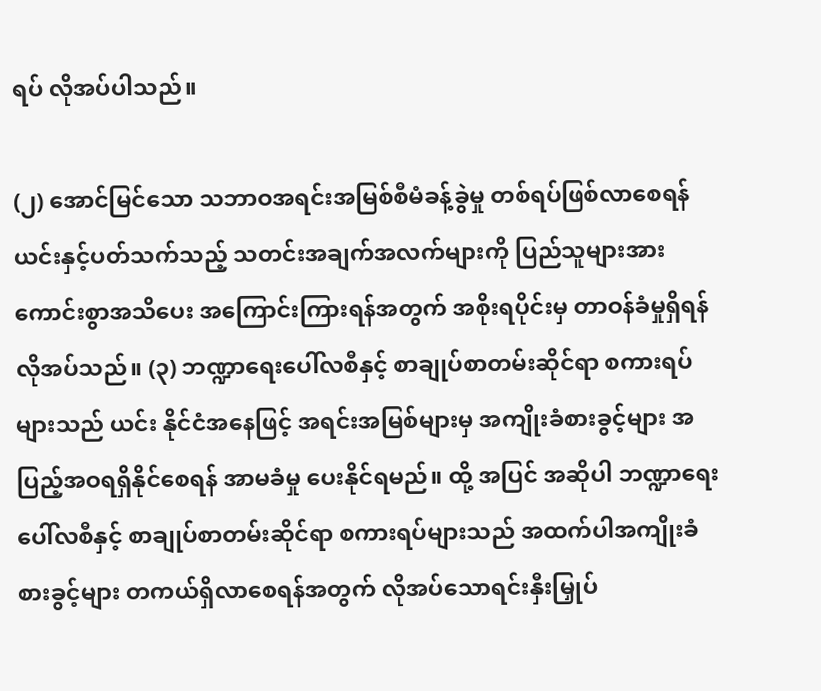ရပ် လိုအပ်ပါသည်။

(၂) အောင်မြင်သော သဘာဝအရင်းအမြစ်စီမံခန့်ခွဲမှု တစ်ရပ်ဖြစ်လာစေရန် ယင်းနှင့်ပတ်သက်သည့် သတင်းအချက်အလက်များကို ပြည်သူများအား ကောင်းစွာအသိပေး အကြောင်းကြားရန်အတွက် အစိုးရပိုင်းမှ တာဝန်ခံမှုရှိရန် လိုအပ်သည်။ (၃) ဘဏ္ဍာရေးပေါ်လစီနှင့် စာချုပ်စာတမ်းဆိုင်ရာ စကားရပ်များသည် ယင်း နိုင်ငံအနေဖြင့် အရင်းအမြစ်များမှ အကျိုးခံစားခွင့်များ အပြည့်အဝရရှိနိုင်စေရန် အာမခံမှု ပေးနိုင်ရမည်။ ထို့ အပြင် အဆိုပါ ဘဏ္ဍာရေးပေါ်လစီနှင့် စာချုပ်စာတမ်းဆိုင်ရာ စကားရပ်များသည် အထက်ပါအကျိုးခံစားခွင့်များ တကယ်ရှိလာစေရန်အတွက် လိုအပ်သောရင်းနှီးမြှုပ်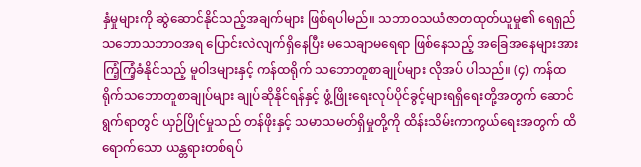နှံမှုများကို ဆွဲဆောင်နိုင်သည့်အချက်များ ဖြစ်ရပါမည်။ သဘာဝသယံဇာတထုတ်ယူမှု၏ ရေရှည်သဘောသဘာဝအရ ပြောင်းလဲလျက်ရှိနေပြီး မသေချာမရေရာ ဖြစ်နေသည့် အခြေအနေများအား ကြံ့ကြံ့ခံနိုင်သည့် မူဝါဒများနှင့် ကန်ထရိုက် သဘောတူစာချုပ်များ လိုအပ် ပါသည်။ (၄) ကန်ထရိုက်သဘောတူစာချုပ်များ ချုပ်ဆိုနိုင်ရန်နှင့် ဖွံ့ဖြိုးရေးလုပ်ပိုင်ခွင့်များရရှိရေးတို့အတွက် ဆောင်ရွက်ရာတွင် ယှဉ်ပြိုင်မှုသည် တန်ဖိုးနှင့် သမာသမတ်ရှိမှုတို့ကို ထိန်းသိမ်းကာကွယ်ရေးအတွက် ထိရောက်သော ယန္တရားတစ်ရပ်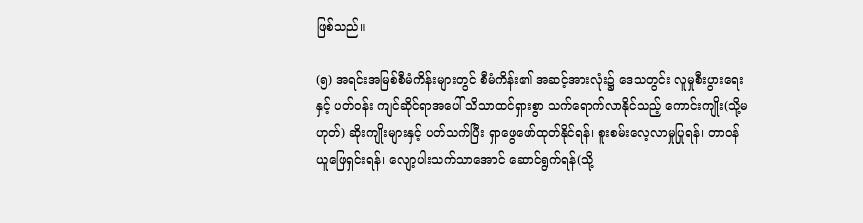ဖြစ်သည်။

(၅) အရင်းအမြစ်စီမံကိန်းများတွင် စီမံကိန်း၏ အဆင့်အားလုံး၌ ဒေသတွင်း လူမှုစီးပွားရေးနှင့် ပတ်ဝန်း ကျင်ဆိုင်ရာအပေါ် သိသာထင်ရှားစွာ သက်ရောက်လာနိုင်သည့် ကောင်းကျိုး(သို့မဟုတ်) ဆိုးကျိုးများနှင့် ပတ်သက်ပြီး ရှာဖွေဖော်ထုတ်နိုင်ရန်၊ စူးစမ်းလေ့လာမှုပြုရန်၊ တာဝန်ယူဖြေရှင်းရန်၊ လျော့ပါးသက်သာအောင် ဆောင်ရွက်ရန်(သို့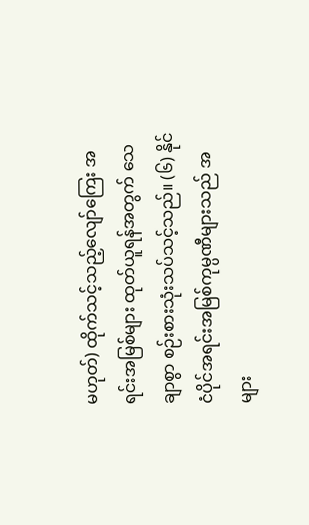မဟုတ်) ထိုက်သင့်သည့်လျော်ကြေး အရင်းအမြစ်များ ထုတ်ယူရန်အတွက် သေချာစွာ စဉ်းစားသုံးသပ်သင့်သည်။ (၆) နိုင်ငံပိုင်အရင်းအမြစ်ကုမ္ပဏီများသည် အများ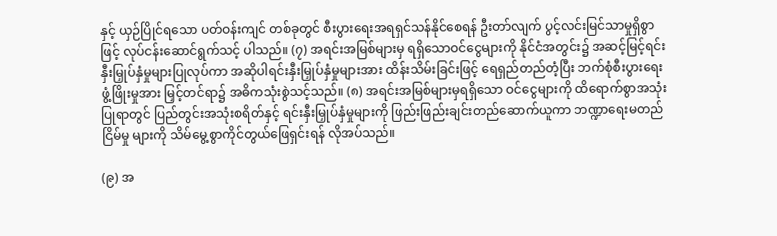နှင့် ယှဉ်ပြိုင်ရသော ပတ်ဝန်းကျင် တစ်ခုတွင် စီးပွားရေးအရရှင်သန်နိုင်စေရန် ဦးတာ်လျက် ပွင့်လင်းမြင်သာမှုရှိစွာဖြင့် လုပ်ငန်းဆောင်ရွက်သင့် ပါသည်။ (၇) အရင်းအမြစ်များမှ ရရှိသောဝင်ငွေများကို နိုင်ငံအတွင်း၌ အဆင့်မြင့်ရင်းနှီးမြှုပ်နှံမှုများပြုလုပ်ကာ အဆိုပါရင်းနှီးမြှုပ်နှံမှုများအား ထိန်းသိမ်းခြင်းဖြင့် ရေရှည်တည်တံ့ပြီး ဘက်စုံစီးပွားရေးဖွံ့ဖြိုးမှုအား မြှင့်တင်ရာ၌ အဓိကသုံးစွဲသင့်သည်။ (၈) အရင်းအမြစ်များမှရရှိသော ဝင်ငွေများကို ထိရောက်စွာအသုံးပြုရာတွင် ပြည်တွင်းအသုံးစရိတ်နှင့် ရင်းနှီးမြှုပ်နှံမှုများကို ဖြည်းဖြည်းချင်းတည်ဆောက်ယူကာ ဘဏ္ဍာရေးမတည်ငြိမ်မှု များကို သိမ်မွေ့စွာကိုင်တွယ်ဖြေရှင်းရန် လိုအပ်သည်။

(၉) အ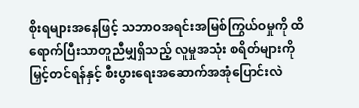စိုးရများအနေဖြင့် သဘာဝအရင်းအမြစ်ကြွယ်ဝမှုကို ထိရောက်ပြီးသာတူညီမျှရှိသည့် လူမှုအသုံး စရိတ်များကို မြှင့်တင်ရန်နှင့် စီးပွားရေးအဆောက်အအုံပြောင်းလဲ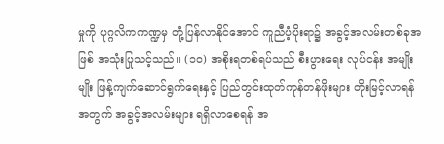မှုကို ပုဂ္ဂလိကကဏ္ဍမှ တုံ့ပြန်လာနိုင်အောင် ကူညီပံ့ပိုးရာ၌ အခွင့်အလမ်းတစ်ခုအဖြစ် အသုံးပြုသင့်သည်။ (၁၀) အစိုးရတစ်ရပ်သည် စီးပွားရေး လုပ်ငန်း အမျိုးမျိုး ဖြန့်ကျက်ဆောင်ရွက်ရေးနှင့် ပြည်တွင်းထုတ်ကုန်တန်ဖိုးများ တိုးမြင့်လာရန်အတွက် အခွင့်အလမ်းများ ရရှိလာစေရန် အ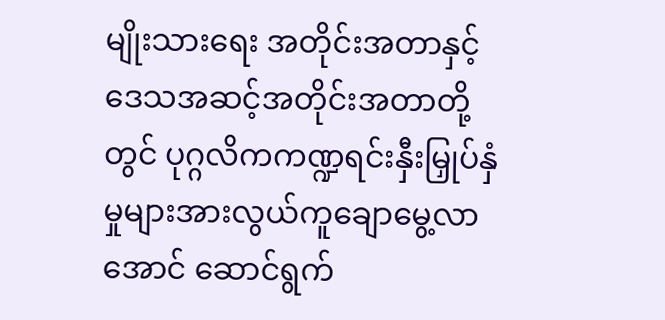မျိုးသားရေး အတိုင်းအတာနှင့် ဒေသအဆင့်အတိုင်းအတာတို့တွင် ပုဂ္ဂလိကကဏ္ဍရင်းနှီးမြှုပ်နှံ မှုများအားလွယ်ကူချောမွေ့လာအောင် ဆောင်ရွက်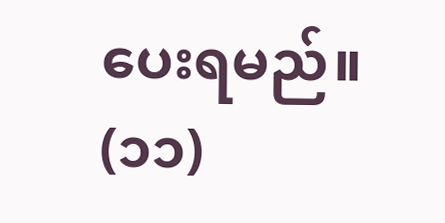ပေးရမည်။ (၁၁)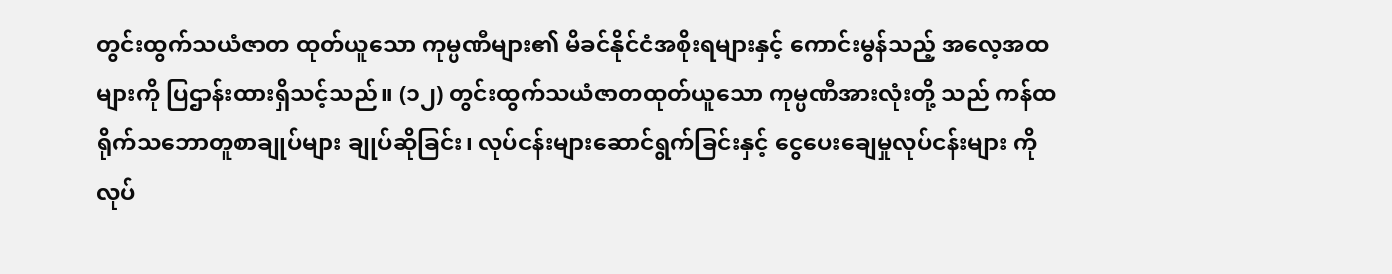တွင်းထွက်သယံဇာတ ထုတ်ယူသော ကုမ္ပဏီများ၏ မိခင်နိုင်ငံအစိုးရများနှင့် ကောင်းမွန်သည့် အလေ့အထများကို ပြဌာန်းထားရှိသင့်သည်။ (၁၂) တွင်းထွက်သယံဇာတထုတ်ယူသော ကုမ္ပဏီအားလုံးတို့ သည် ကန်ထရိုက်သဘောတူစာချုပ်များ ချုပ်ဆိုခြင်း၊ လုပ်ငန်းများဆောင်ရွက်ခြင်းနှင့် ငွေပေးချေမှုလုပ်ငန်းများ ကို လုပ်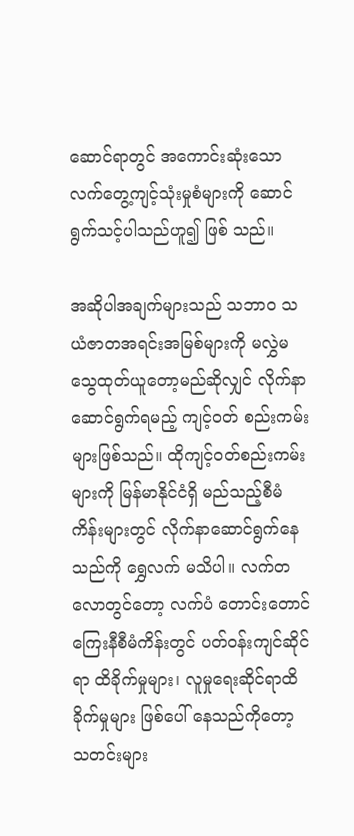ဆောင်ရာတွင် အကောင်းဆုံးသော လက်တွေ့ကျင့်သုံးမှုစံများကို ဆောင်ရွက်သင့်ပါသည်ဟူ၍ ဖြစ် သည်။

အဆိုပါအချက်များသည် သဘာဝ သယံဇာတအရင်းအမြစ်များကို မလွှဲမသွေထုတ်ယူတော့မည်ဆိုလျှင် လိုက်နာဆောင်ရွက်ရမည့် ကျင့်ဝတ် စည်းကမ်းများဖြစ်သည်။ ထိုကျင့်ဝတ်စည်းကမ်းများကို မြန်မာနိုင်ငံရှိ မည်သည့်စီမံကိန်းများတွင် လိုက်နာဆောင်ရွက်နေသည်ကို ရွှေလက် မသိပါ။ လက်တလောတွင်တော့ လက်ပံ တောင်းတောင် ကြေးနီစီမံကိန်းတွင် ပတ်ဝန်းကျင်ဆိုင်ရာ ထိခိုက်မှုများ၊ လူမှုရေးဆိုင်ရာထိခိုက်မှုများ ဖြစ်ပေါ် နေသည်ကိုတော့ သတင်းများ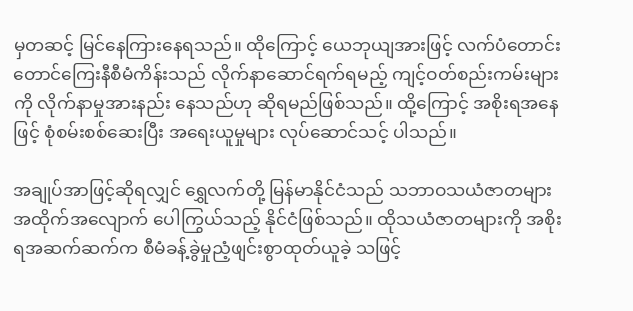မှတဆင့် မြင်နေကြားနေရသည်။ ထိုကြောင့် ယေဘုယျအားဖြင့် လက်ပံတောင်း တောင်ကြေးနီစီမံကိန်းသည် လိုက်နာဆောင်ရက်ရမည့် ကျင့်ဝတ်စည်းကမ်းများကို လိုက်နာမှုအားနည်း နေသည်ဟု ဆိုရမည်ဖြစ်သည်။ ထို့ကြောင့် အစိုးရအနေဖြင့် စုံစမ်းစစ်ဆေးပြီး အရေးယူမှုများ လုပ်ဆောင်သင့် ပါသည်။

အချုပ်အာဖြင့်ဆိုရလျှင် ရွှေလက်တို့ မြန်မာနိုင်ငံသည် သဘာဝသယံဇာတများ အထိုက်အလျောက် ပေါကြွယ်သည့် နိုင်ငံဖြစ်သည်။ ထိုသယံဇာတများကို အစိုးရအဆက်ဆက်က စီမံခန့်ခွဲမှုညံ့ဖျင်းစွာထုတ်ယူခဲ့ သဖြင့်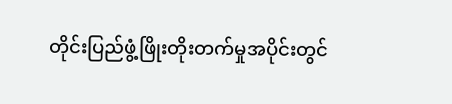တိုင်းပြည်ဖွံ့ဖြိုးတိုးတက်မှုအပိုင်းတွင်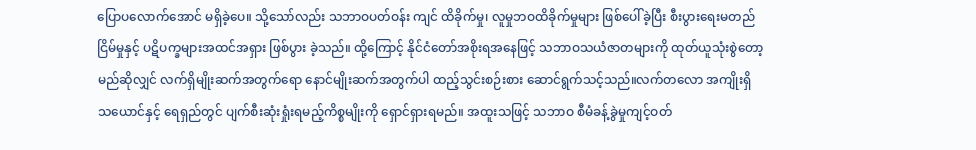ပြောပလောက်အောင် မရှိခဲ့ပေ။ သို့သော်လည်း သဘာဝပတ်ဝန်း ကျင် ထိခိုက်မှု၊ လူမှုဘဝထိခိုက်မှုများ ဖြစ်ပေါ်ခဲ့ပြီး စီးပွားရေးမတည်ငြိမ်မှုနှင့် ပဋိပက္ခများအထင်အရှား ဖြစ်ပွား ခဲ့သည်။ ထို့ကြောင့် နိုင်ငံတော်အစိုးရအနေဖြင့် သဘာဝသယံဇာတများကို ထုတ်ယူသုံးစွဲတော့မည်ဆိုလျှင် လက်ရှိမျိုးဆက်အတွက်ရော နောင်မျိုးဆက်အတွက်ပါ ထည့်သွင်းစဉ်းစား ဆောင်ရွက်သင့်သည်။လက်တလော အကျိုးရှိသယောင်နှင့် ရေရှည်တွင် ပျက်စီးဆုံးရှုံးရမည့်ကိစ္စမျိုးကို ရှောင်ရှားရမည်။ အထူးသဖြင့် သဘာဝ စီမံခန့်ခွဲမှုကျင့်ဝတ်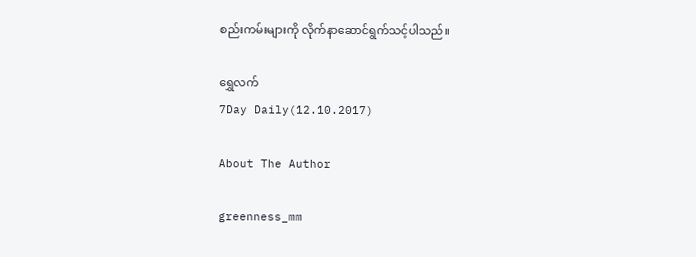စည်းကမ်းများကို လိုက်နာဆောင်ရွက်သင့်ပါသည်။

ရွှေလက်
7Day Daily(12.10.2017)

About The Author

greenness_mm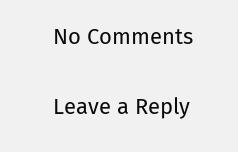No Comments

Leave a Reply